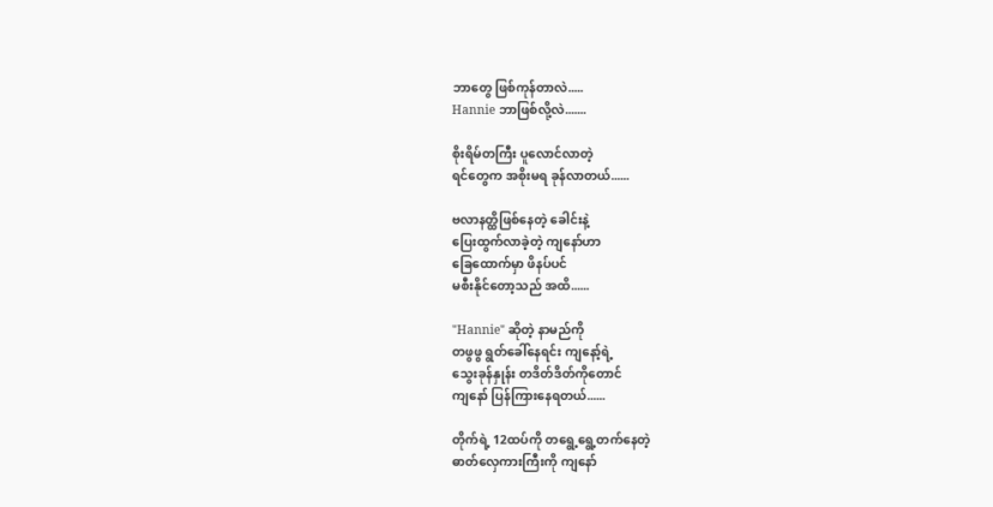ဘာတွေ ဖြစ်ကုန်တာလဲ.....
Hannie ဘာဖြစ်လို့လဲ.......

စိုးရိမ်တကြီး ပူလောင်လာတဲ့
ရင်တွေက အစိုးမရ ခုန်လာတယ်......

ဗလာနတ္ထိဖြစ်နေတဲ့ ခေါင်းနဲ့
ပြေးထွက်လာခဲ့တဲ့ ကျနော်ဟာ
ခြေထောက်မှာ ဖိနပ်ပင်
မစီးနိုင်တော့သည် အထိ......

"Hannie" ဆိုတဲ့ နာမည်ကို
တဖွဖွ ရွတ်ခေါ်နေရင်း ကျနော့်ရဲ့
သွေးခုန်နှုန်း တဒိတ်ဒိတ်ကိုတောင်
ကျနော် ပြန်ကြားနေရတယ်......

တိုက်ရဲ့ 12ထပ်ကို တရွေ့ရွေ့တက်နေတဲ့
ဓာတ်လှေကားကြီးကို ကျနော်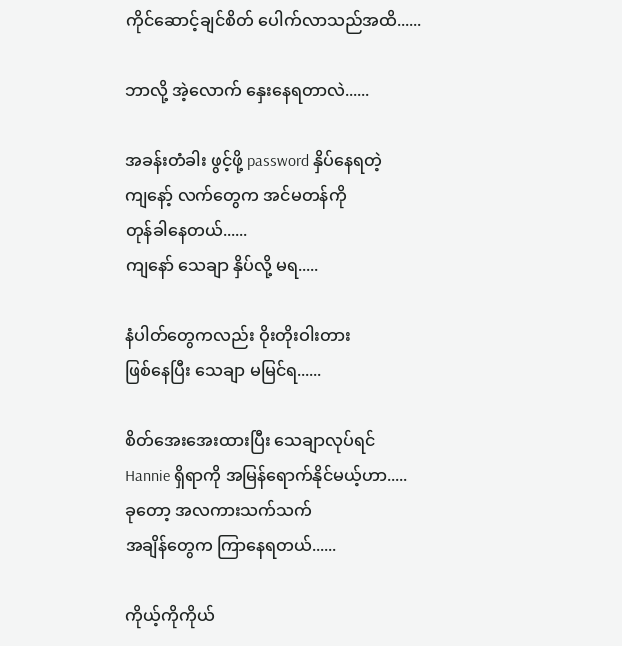ကိုင်ဆောင့်ချင်စိတ် ပေါက်လာသည်အထိ......

ဘာလို့ အဲ့လောက် နှေးနေရတာလဲ......

အခန်းတံခါး ဖွင့်ဖို့ password နှိပ်နေရတဲ့
ကျနော့် လက်တွေက အင်မတန်ကို
တုန်ခါနေတယ်......
ကျနော် သေချာ နှိပ်လို့ မရ.....

နံပါတ်တွေကလည်း ဝိုးတိုးဝါးတား
ဖြစ်နေပြီး သေချာ မမြင်ရ......

စိတ်အေးအေးထားပြီး သေချာလုပ်ရင်
Hannie ရှိရာကို အမြန်ရောက်နိုင်မယ့်ဟာ.....
ခုတော့ အလကားသက်သက်
အချိန်တွေက ကြာနေရတယ်......

ကိုယ့်ကိုကိုယ်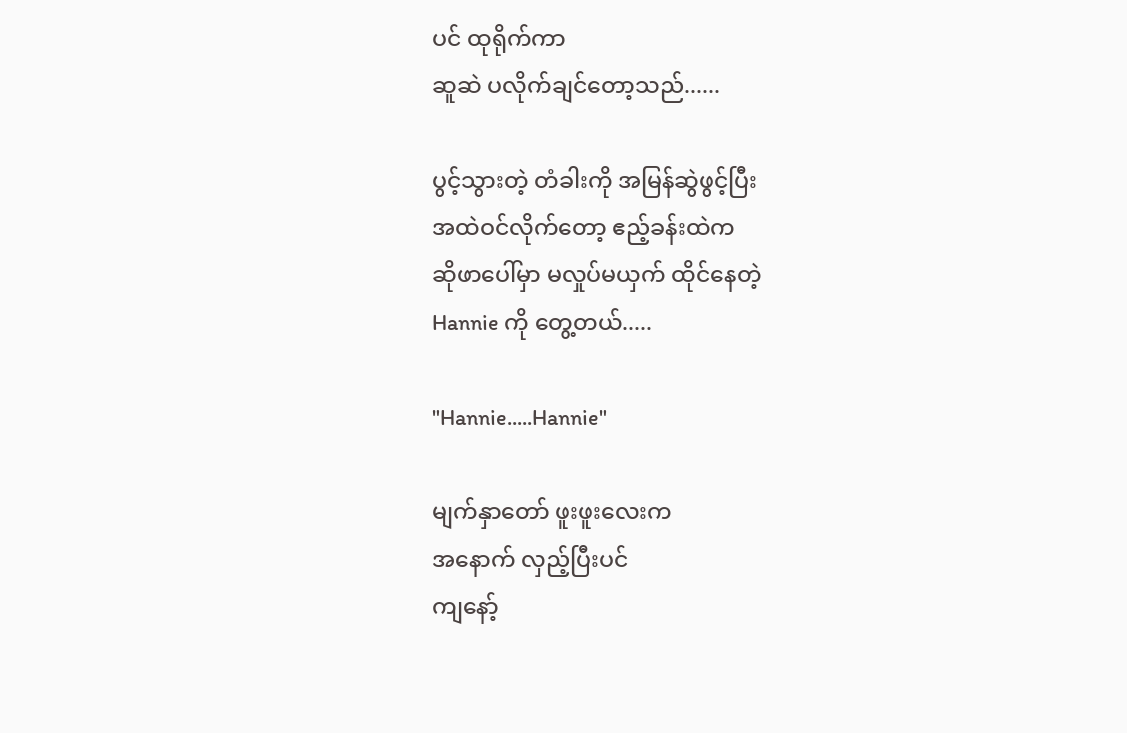ပင် ထုရိုက်ကာ
ဆူဆဲ ပလိုက်ချင်တော့သည်......

ပွင့်သွားတဲ့ တံခါးကို အမြန်ဆွဲဖွင့်ပြီး
အထဲဝင်လိုက်တော့ ဧည့်ခန်းထဲက
ဆိုဖာပေါ်မှာ မလှုပ်မယှက် ထိုင်နေတဲ့
Hannie ကို တွေ့တယ်.....

"Hannie.....Hannie"

မျက်နှာတော် ဖူးဖူးလေးက
အနောက် လှည့်ပြီးပင်
ကျနော့်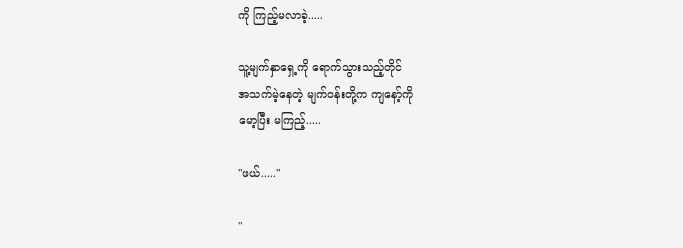ကို ကြည့်မလာခဲ့.....

သူ့မျက်နှာရှေ့ကို ရောက်သွားသည့်တိုင်
အသက်မဲ့နေတဲ့ မျက်ဝန်းတို့က ကျနော့်ကို
မော့ပြီး မကြည့်.....

"ဖယ်....."

"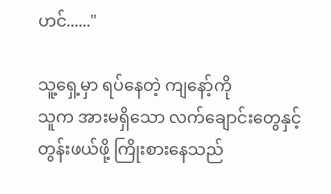ဟင်......"

သူ့ရှေ့မှာ ရပ်နေတဲ့ ကျနော့်ကို
သူက အားမရှိသော လက်ချောင်းတွေနှင့်
တွန်းဖယ်ဖို့ ကြိုးစားနေသည်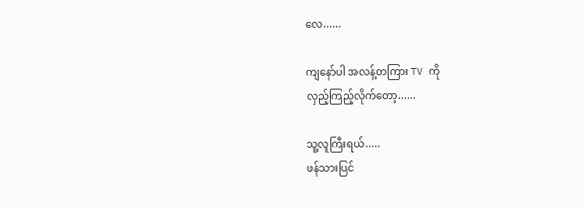လေ......

ကျနော်ပါ အလန့်တကြား TV ကို
လှည့်ကြည့်လိုက်တော့......

သူ့လူကြီးရယ်.....
ဖန်သားပြင်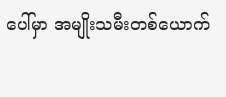ပေါ်မှာ အမျိုးသမီးတစ်ယောက်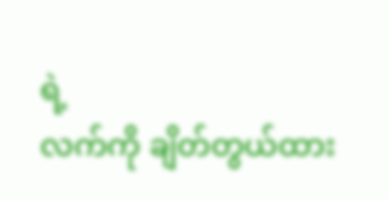ရဲ့
လက်ကို ချိတ်တွယ်ထား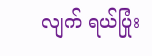လျက် ရယ်ပြုံး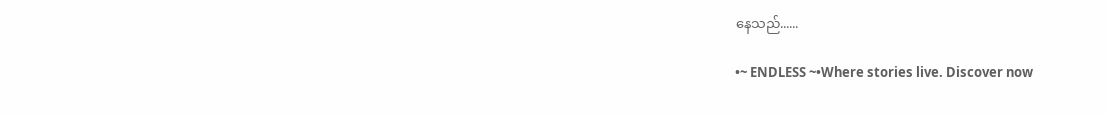နေသည်......

•~ ENDLESS ~•Where stories live. Discover now